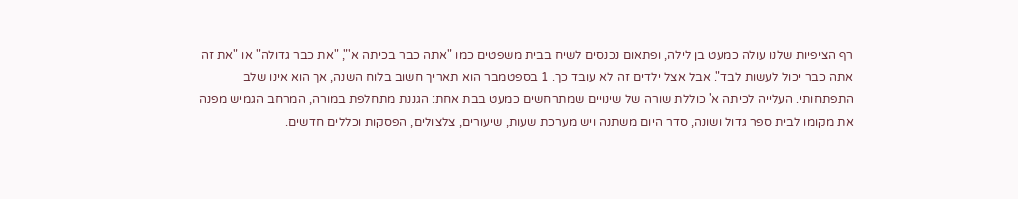רף הציפיות שלנו עולה כמעט בן לילה, ופתאום נכנסים לשיח בבית משפטים כמו "אתה כבר בכיתה א'", "את כבר גדולה" או "את זה אתה כבר יכול לעשות לבד". אבל אצל ילדים זה לא עובד כך. 1 בספטמבר הוא תאריך חשוב בלוח השנה, אך הוא אינו שלב התפתחותי. העלייה לכיתה א' כוללת שורה של שינויים שמתרחשים כמעט בבת אחת: הגננת מתחלפת במורה, המרחב הגמיש מפנה את מקומו לבית ספר גדול ושונה, סדר היום משתנה ויש מערכת שעות, שיעורים, צלצולים, הפסקות וכללים חדשים.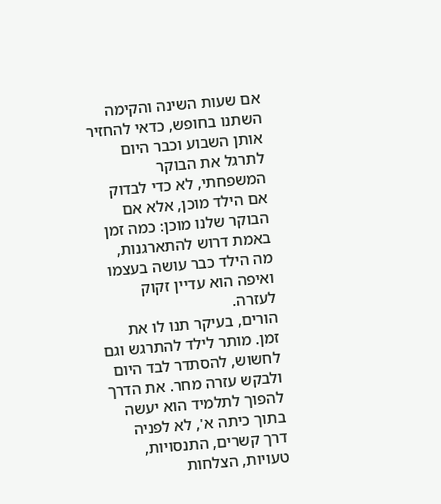אם שעות השינה והקימה השתנו בחופש, כדאי להחזיר אותן השבוע וכבר היום לתרגל את הבוקר המשפחתי, לא כדי לבדוק אם הילד מוכן, אלא אם הבוקר שלנו מוכן: כמה זמן באמת דרוש להתארגנות, מה הילד כבר עושה בעצמו ואיפה הוא עדיין זקוק לעזרה.
הורים, בעיקר תנו לו את זמן. מותר לילד להתרגש וגם לחשוש, להסתדר לבד היום ולבקש עזרה מחר. את הדרך להפוך לתלמיד הוא יעשה בתוך כיתה א', לא לפניה דרך קשרים, התנסויות, טעויות, הצלחות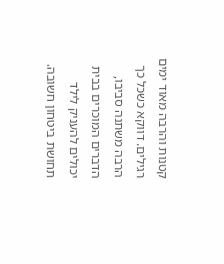קטנות והרבה מאוד ימים רגילים. דווקא כשכל כך הרבה משתנה סביבו, הדברים המוכרים בבית יכולים להעניק לילד תחושת ביטחון חשובה.